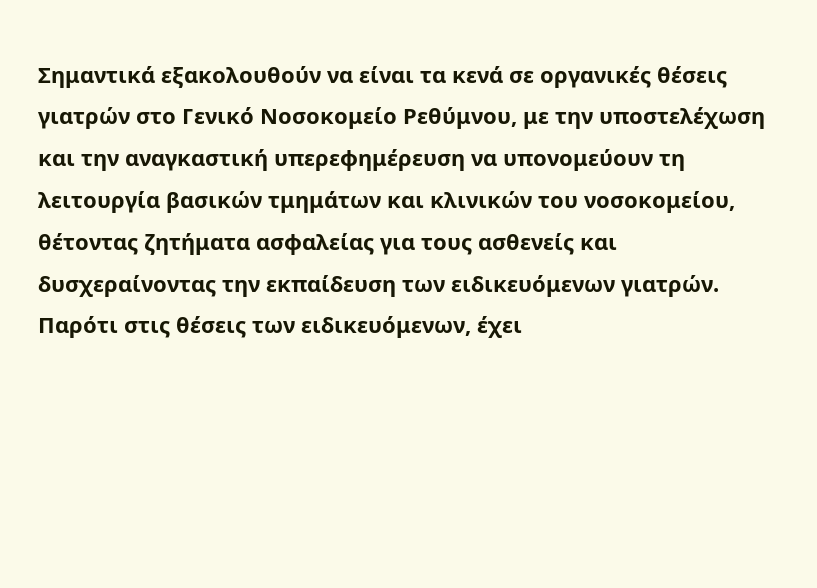Σημαντικά εξακολουθούν να είναι τα κενά σε οργανικές θέσεις γιατρών στο Γενικό Νοσοκομείο Ρεθύμνου, με την υποστελέχωση και την αναγκαστική υπερεφημέρευση να υπονομεύουν τη λειτουργία βασικών τμημάτων και κλινικών του νοσοκομείου, θέτοντας ζητήματα ασφαλείας για τους ασθενείς και δυσχεραίνοντας την εκπαίδευση των ειδικευόμενων γιατρών. Παρότι στις θέσεις των ειδικευόμενων, έχει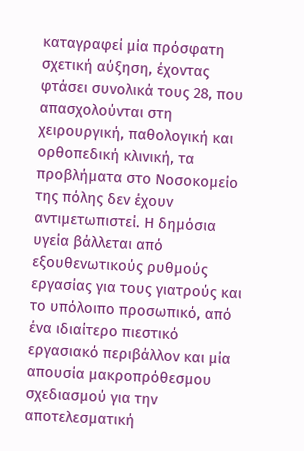καταγραφεί μία πρόσφατη σχετική αύξηση, έχοντας φτάσει συνολικά τους 28, που απασχολούνται στη χειρουργική, παθολογική και ορθοπεδική κλινική, τα προβλήματα στο Νοσοκομείο της πόλης δεν έχουν αντιμετωπιστεί. Η δημόσια υγεία βάλλεται από εξουθενωτικούς ρυθμούς εργασίας για τους γιατρούς και το υπόλοιπο προσωπικό, από ένα ιδιαίτερο πιεστικό εργασιακό περιβάλλον και μία απουσία μακροπρόθεσμου σχεδιασμού για την αποτελεσματική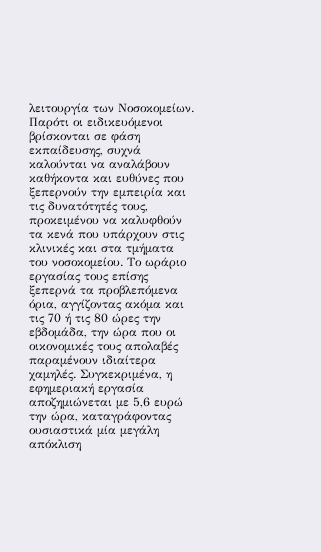λειτουργία των Νοσοκομείων. Παρότι οι ειδικευόμενοι βρίσκονται σε φάση εκπαίδευσης, συχνά καλούνται να αναλάβουν καθήκοντα και ευθύνες που ξεπερνούν την εμπειρία και τις δυνατότητές τους, προκειμένου να καλυφθούν τα κενά που υπάρχουν στις κλινικές και στα τμήματα του νοσοκομείου. Το ωράριο εργασίας τους επίσης ξεπερνά τα προβλεπόμενα όρια, αγγίζοντας ακόμα και τις 70 ή τις 80 ώρες την εβδομάδα, την ώρα που οι οικονομικές τους απολαβές παραμένουν ιδιαίτερα χαμηλές. Συγκεκριμένα, η εφημεριακή εργασία αποζημιώνεται με 5,6 ευρώ την ώρα, καταγράφοντας ουσιαστικά μία μεγάλη απόκλιση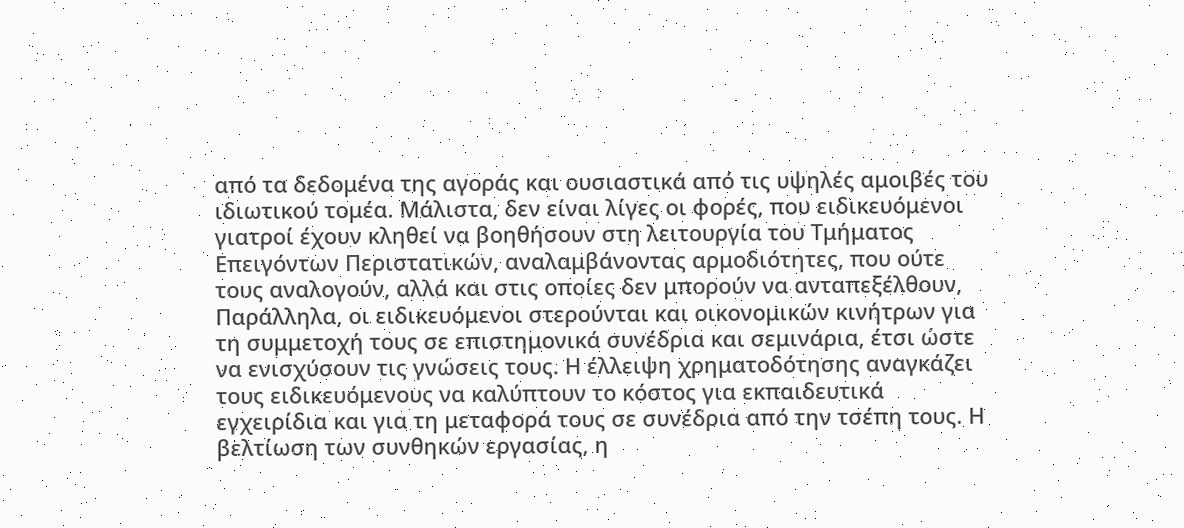από τα δεδομένα της αγοράς και ουσιαστικά από τις υψηλές αμοιβές του ιδιωτικού τομέα. Μάλιστα, δεν είναι λίγες οι φορές, που ειδικευόμενοι γιατροί έχουν κληθεί να βοηθήσουν στη λειτουργία του Τμήματος Επειγόντων Περιστατικών, αναλαμβάνοντας αρμοδιότητες, που ούτε τους αναλογούν, αλλά και στις οποίες δεν μπορούν να ανταπεξέλθουν, Παράλληλα, οι ειδικευόμενοι στερούνται και οικονομικών κινήτρων για τη συμμετοχή τους σε επιστημονικά συνέδρια και σεμινάρια, έτσι ώστε να ενισχύσουν τις γνώσεις τους. Η έλλειψη χρηματοδότησης αναγκάζει τους ειδικευόμενους να καλύπτουν το κόστος για εκπαιδευτικά εγχειρίδια και για τη μεταφορά τους σε συνέδρια από την τσέπη τους. Η βελτίωση των συνθηκών εργασίας, η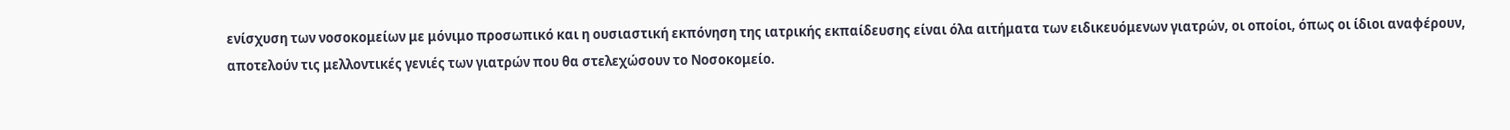ενίσχυση των νοσοκομείων με μόνιμο προσωπικό και η ουσιαστική εκπόνηση της ιατρικής εκπαίδευσης είναι όλα αιτήματα των ειδικευόμενων γιατρών, οι οποίοι, όπως οι ίδιοι αναφέρουν, αποτελούν τις μελλοντικές γενιές των γιατρών που θα στελεχώσουν το Νοσοκομείο.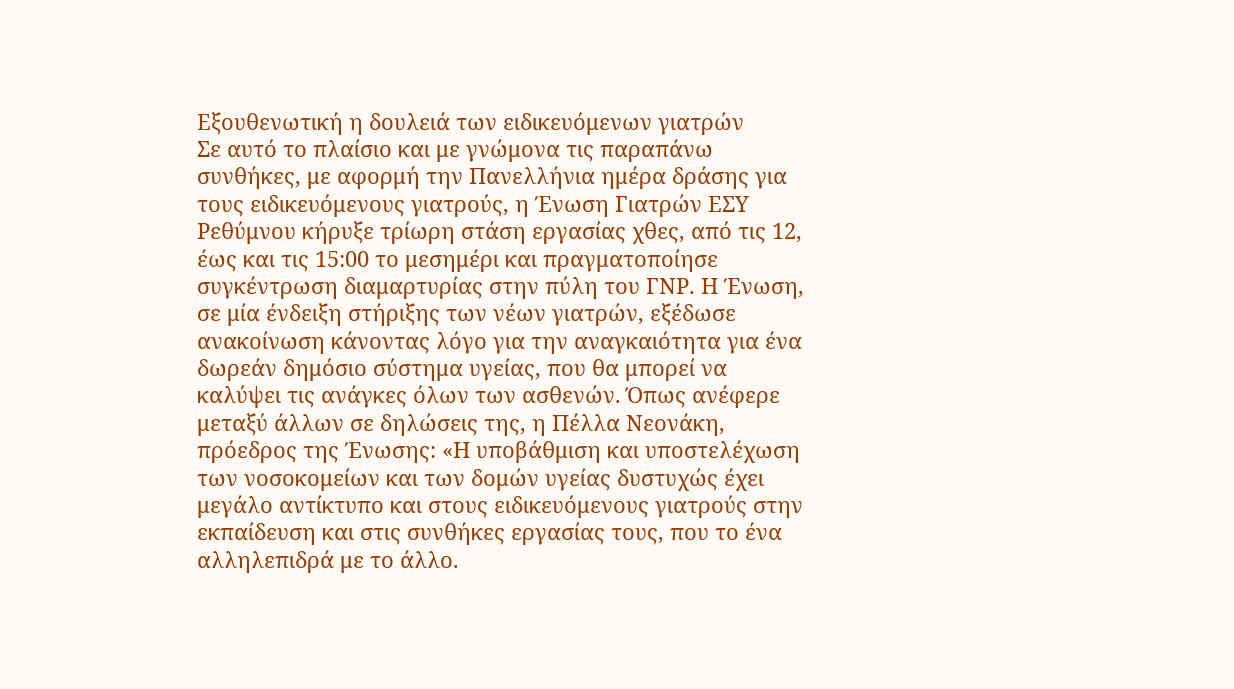Εξουθενωτική η δουλειά των ειδικευόμενων γιατρών
Σε αυτό το πλαίσιο και με γνώμονα τις παραπάνω συνθήκες, με αφορμή την Πανελλήνια ημέρα δράσης για τους ειδικευόμενους γιατρούς, η Ένωση Γιατρών ΕΣΥ Ρεθύμνου κήρυξε τρίωρη στάση εργασίας χθες, από τις 12, έως και τις 15:00 το μεσημέρι και πραγματοποίησε συγκέντρωση διαμαρτυρίας στην πύλη του ΓΝΡ. Η Ένωση, σε μία ένδειξη στήριξης των νέων γιατρών, εξέδωσε ανακοίνωση κάνοντας λόγο για την αναγκαιότητα για ένα δωρεάν δημόσιο σύστημα υγείας, που θα μπορεί να καλύψει τις ανάγκες όλων των ασθενών. Όπως ανέφερε μεταξύ άλλων σε δηλώσεις της, η Πέλλα Νεονάκη, πρόεδρος της Ένωσης: «Η υποβάθμιση και υποστελέχωση των νοσοκομείων και των δομών υγείας δυστυχώς έχει μεγάλο αντίκτυπο και στους ειδικευόμενους γιατρούς στην εκπαίδευση και στις συνθήκες εργασίας τους, που το ένα αλληλεπιδρά με το άλλο.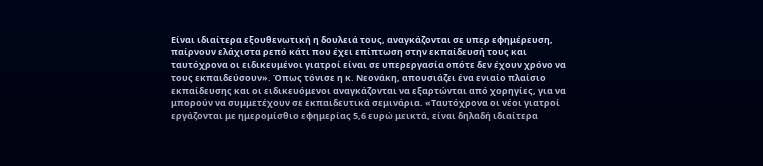Είναι ιδιαίτερα εξουθενωτική η δουλειά τους, αναγκάζονται σε υπερ εφημέρευση, παίρνουν ελάχιστα ρεπό κάτι που έχει επίπτωση στην εκπαίδευσή τους και ταυτόχρονα οι ειδικευμένοι γιατροί είναι σε υπερεργασία οπότε δεν έχουν χρόνο να τους εκπαιδεύσουν». Όπως τόνισε η κ. Νεονάκη, απουσιάζει ένα ενιαίο πλαίσιο εκπαίδευσης και οι ειδικευόμενοι αναγκάζονται να εξαρτώνται από χορηγίες, για να μπορούν να συμμετέχουν σε εκπαιδευτικά σεμινάρια. «Ταυτόχρονα οι νέοι γιατροί εργάζονται με ημερομίσθιο εφημερίας 5,6 ευρώ μεικτά, είναι δηλαδή ιδιαίτερα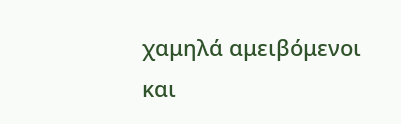χαμηλά αμειβόμενοι και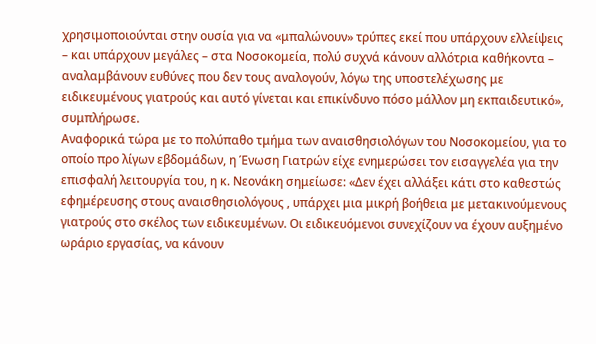χρησιμοποιούνται στην ουσία για να «μπαλώνουν» τρύπες εκεί που υπάρχουν ελλείψεις – και υπάρχουν μεγάλες – στα Νοσοκομεία, πολύ συχνά κάνουν αλλότρια καθήκοντα – αναλαμβάνουν ευθύνες που δεν τους αναλογούν, λόγω της υποστελέχωσης με ειδικευμένους γιατρούς και αυτό γίνεται και επικίνδυνο πόσο μάλλον μη εκπαιδευτικό», συμπλήρωσε.
Αναφορικά τώρα με το πολύπαθο τμήμα των αναισθησιολόγων του Νοσοκομείου, για το οποίο προ λίγων εβδομάδων, η Ένωση Γιατρών είχε ενημερώσει τον εισαγγελέα για την επισφαλή λειτουργία του, η κ. Νεονάκη σημείωσε: «Δεν έχει αλλάξει κάτι στο καθεστώς εφημέρευσης στους αναισθησιολόγους , υπάρχει μια μικρή βοήθεια με μετακινούμενους γιατρούς στο σκέλος των ειδικευμένων. Οι ειδικευόμενοι συνεχίζουν να έχουν αυξημένο ωράριο εργασίας, να κάνουν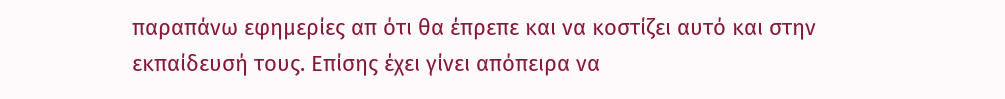παραπάνω εφημερίες απ ότι θα έπρεπε και να κοστίζει αυτό και στην εκπαίδευσή τους. Επίσης έχει γίνει απόπειρα να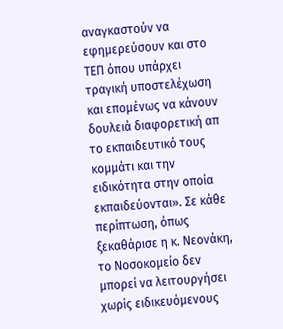αναγκαστούν να εφημερεύσουν και στο ΤΕΠ όπου υπάρχει τραγική υποστελέχωση και επομένως να κάνουν δουλειά διαφορετική απ το εκπαιδευτικό τους κομμάτι και την ειδικότητα στην οποία εκπαιδεύονται». Σε κάθε περίπτωση, όπως ξεκαθάρισε η κ. Νεονάκη, το Νοσοκομείο δεν μπορεί να λειτουργήσει χωρίς ειδικευόμενους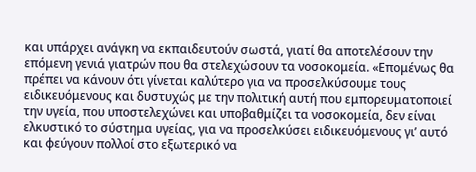και υπάρχει ανάγκη να εκπαιδευτούν σωστά, γιατί θα αποτελέσουν την επόμενη γενιά γιατρών που θα στελεχώσουν τα νοσοκομεία. «Επομένως θα πρέπει να κάνουν ότι γίνεται καλύτερο για να προσελκύσουμε τους ειδικευόμενους και δυστυχώς με την πολιτική αυτή που εμπορευματοποιεί την υγεία, που υποστελεχώνει και υποβαθμίζει τα νοσοκομεία, δεν είναι ελκυστικό το σύστημα υγείας, για να προσελκύσει ειδικευόμενους γι’ αυτό και φεύγουν πολλοί στο εξωτερικό να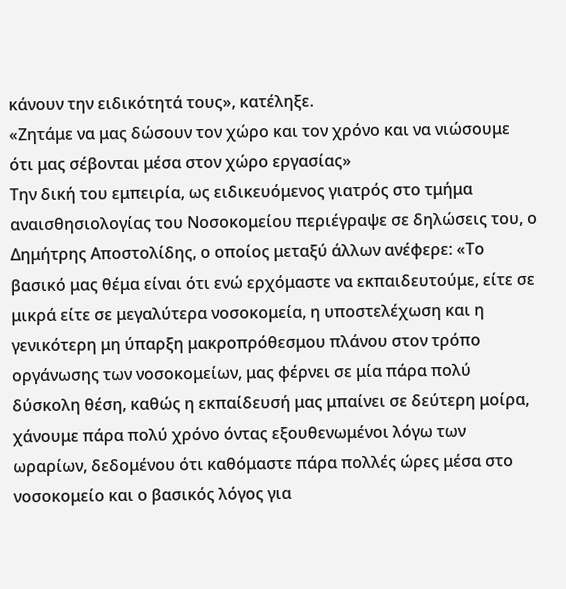κάνουν την ειδικότητά τους», κατέληξε.
«Ζητάμε να μας δώσουν τον χώρο και τον χρόνο και να νιώσουμε ότι μας σέβονται μέσα στον χώρο εργασίας»
Την δική του εμπειρία, ως ειδικευόμενος γιατρός στο τμήμα αναισθησιολογίας του Νοσοκομείου περιέγραψε σε δηλώσεις του, ο Δημήτρης Αποστολίδης, ο οποίος μεταξύ άλλων ανέφερε: «Το βασικό μας θέμα είναι ότι ενώ ερχόμαστε να εκπαιδευτούμε, είτε σε μικρά είτε σε μεγαλύτερα νοσοκομεία, η υποστελέχωση και η γενικότερη μη ύπαρξη μακροπρόθεσμου πλάνου στον τρόπο οργάνωσης των νοσοκομείων, μας φέρνει σε μία πάρα πολύ δύσκολη θέση, καθώς η εκπαίδευσή μας μπαίνει σε δεύτερη μοίρα, χάνουμε πάρα πολύ χρόνο όντας εξουθενωμένοι λόγω των ωραρίων, δεδομένου ότι καθόμαστε πάρα πολλές ώρες μέσα στο νοσοκομείο και ο βασικός λόγος για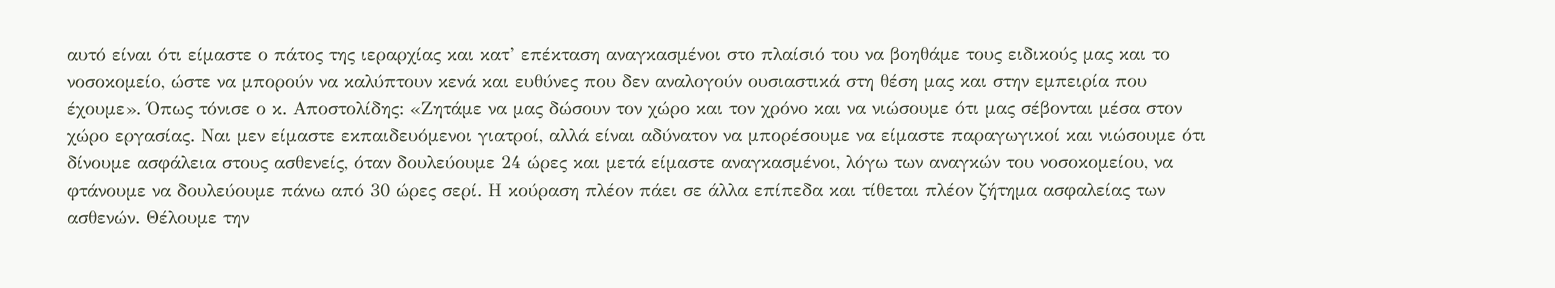αυτό είναι ότι είμαστε ο πάτος της ιεραρχίας και κατ’ επέκταση αναγκασμένοι στο πλαίσιό του να βοηθάμε τους ειδικούς μας και το νοσοκομείο, ώστε να μπορούν να καλύπτουν κενά και ευθύνες που δεν αναλογούν ουσιαστικά στη θέση μας και στην εμπειρία που έχουμε». Όπως τόνισε ο κ. Αποστολίδης: «Ζητάμε να μας δώσουν τον χώρο και τον χρόνο και να νιώσουμε ότι μας σέβονται μέσα στον χώρο εργασίας. Ναι μεν είμαστε εκπαιδευόμενοι γιατροί, αλλά είναι αδύνατον να μπορέσουμε να είμαστε παραγωγικοί και νιώσουμε ότι δίνουμε ασφάλεια στους ασθενείς, όταν δουλεύουμε 24 ώρες και μετά είμαστε αναγκασμένοι, λόγω των αναγκών του νοσοκομείου, να φτάνουμε να δουλεύουμε πάνω από 30 ώρες σερί. Η κούραση πλέον πάει σε άλλα επίπεδα και τίθεται πλέον ζήτημα ασφαλείας των ασθενών. Θέλουμε την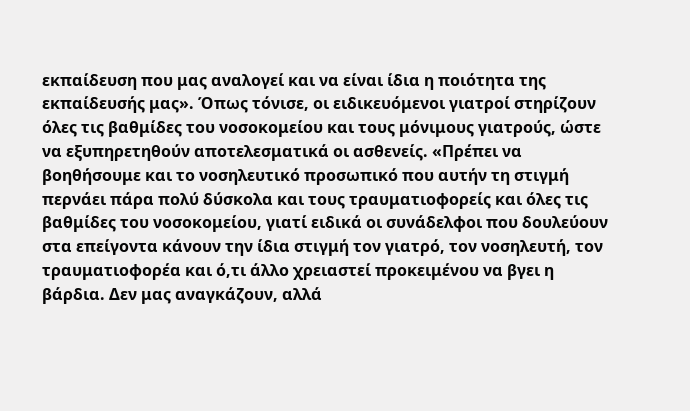εκπαίδευση που μας αναλογεί και να είναι ίδια η ποιότητα της εκπαίδευσής μας». Όπως τόνισε, οι ειδικευόμενοι γιατροί στηρίζουν όλες τις βαθμίδες του νοσοκομείου και τους μόνιμους γιατρούς, ώστε να εξυπηρετηθούν αποτελεσματικά οι ασθενείς. «Πρέπει να βοηθήσουμε και το νοσηλευτικό προσωπικό που αυτήν τη στιγμή περνάει πάρα πολύ δύσκολα και τους τραυματιοφορείς και όλες τις βαθμίδες του νοσοκομείου, γιατί ειδικά οι συνάδελφοι που δουλεύουν στα επείγοντα κάνουν την ίδια στιγμή τον γιατρό, τον νοσηλευτή, τον τραυματιοφορέα και ό,τι άλλο χρειαστεί προκειμένου να βγει η βάρδια. Δεν μας αναγκάζουν, αλλά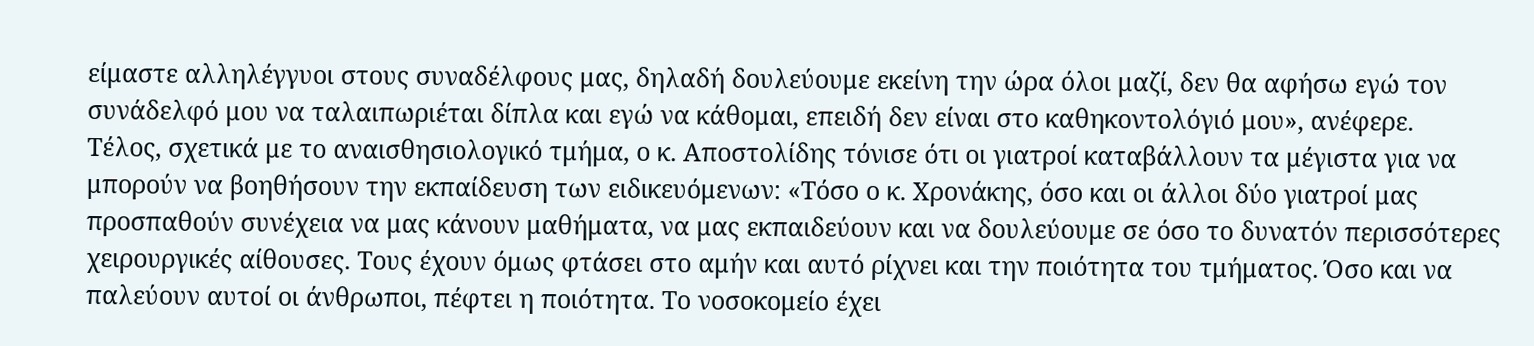είμαστε αλληλέγγυοι στους συναδέλφους μας, δηλαδή δουλεύουμε εκείνη την ώρα όλοι μαζί, δεν θα αφήσω εγώ τον συνάδελφό μου να ταλαιπωριέται δίπλα και εγώ να κάθομαι, επειδή δεν είναι στο καθηκοντολόγιό μου», ανέφερε.
Τέλος, σχετικά με το αναισθησιολογικό τμήμα, ο κ. Αποστολίδης τόνισε ότι οι γιατροί καταβάλλουν τα μέγιστα για να μπορούν να βοηθήσουν την εκπαίδευση των ειδικευόμενων: «Τόσο ο κ. Χρονάκης, όσο και οι άλλοι δύο γιατροί μας προσπαθούν συνέχεια να μας κάνουν μαθήματα, να μας εκπαιδεύουν και να δουλεύουμε σε όσο το δυνατόν περισσότερες χειρουργικές αίθουσες. Τους έχουν όμως φτάσει στο αμήν και αυτό ρίχνει και την ποιότητα του τμήματος. Όσο και να παλεύουν αυτοί οι άνθρωποι, πέφτει η ποιότητα. Το νοσοκομείο έχει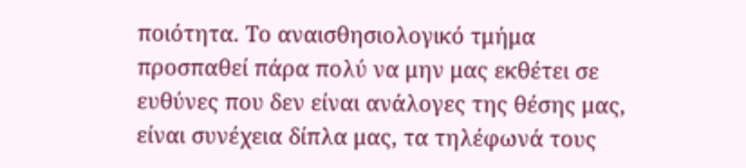ποιότητα. Το αναισθησιολογικό τμήμα προσπαθεί πάρα πολύ να μην μας εκθέτει σε ευθύνες που δεν είναι ανάλογες της θέσης μας, είναι συνέχεια δίπλα μας, τα τηλέφωνά τους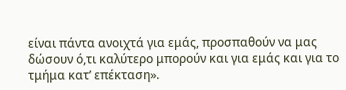είναι πάντα ανοιχτά για εμάς, προσπαθούν να μας δώσουν ό,τι καλύτερο μπορούν και για εμάς και για το τμήμα κατ’ επέκταση».